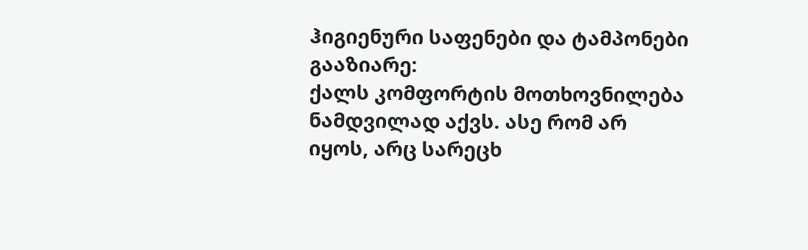ჰიგიენური საფენები და ტამპონები
გააზიარე:
ქალს კომფორტის მოთხოვნილება ნამდვილად აქვს. ასე რომ არ იყოს, არც სარეცხ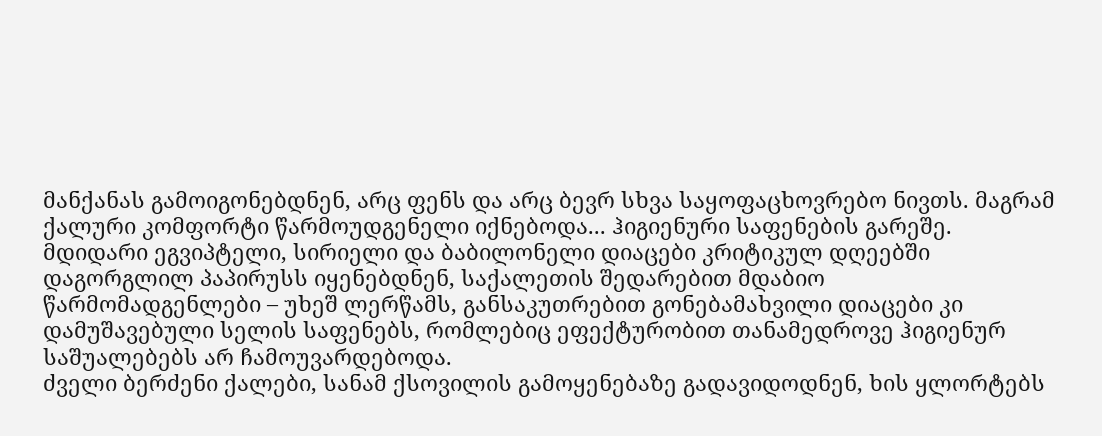მანქანას გამოიგონებდნენ, არც ფენს და არც ბევრ სხვა საყოფაცხოვრებო ნივთს. მაგრამ ქალური კომფორტი წარმოუდგენელი იქნებოდა... ჰიგიენური საფენების გარეშე.
მდიდარი ეგვიპტელი, სირიელი და ბაბილონელი დიაცები კრიტიკულ დღეებში დაგორგლილ პაპირუსს იყენებდნენ, საქალეთის შედარებით მდაბიო
წარმომადგენლები – უხეშ ლერწამს, განსაკუთრებით გონებამახვილი დიაცები კი დამუშავებული სელის საფენებს, რომლებიც ეფექტურობით თანამედროვე ჰიგიენურ საშუალებებს არ ჩამოუვარდებოდა.
ძველი ბერძენი ქალები, სანამ ქსოვილის გამოყენებაზე გადავიდოდნენ, ხის ყლორტებს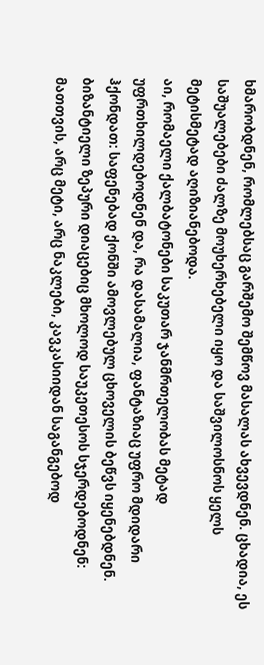ხმარობდნენ, რომლებსაც გარშემო შემწოვ მასალას ახვევდნენ. ცხადია, ეს საშუალებები ძალზე მოუხერხებელი იყო და საშვილოსნოს ყელს მეტისმეტად აღიზიანებოდა.
აი, რომაელი ქალბატონები საკუთარ ჯანმრთელობას მეტად უფრთხილდებოდნენ და, რა დასამალია, ფანტაზიაც უფრო მდიდარი ჰქონდათ: საფენებად ქონში ამოვლებულ ცხოველის ბეწვს იყენებდნენ.
ბიზანტიელი ზეპური დიაცებიც მხოლოდ საუკეთესოს სჯერდებოდნენ: მათთვის, არც მეტი, არც ნაკლები, კავკასიიდან საგანგებოდ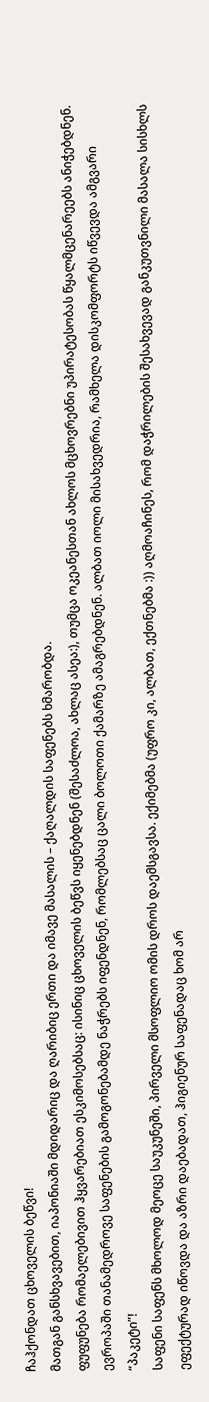ჩაჰქონდათ ცხოველის ბეწვი!
მათგან განსხვავებით, იაპონიაში მდიდარიც და ღარიბიც ერთი და იმავე მასალის – ქაღალდის საფენებს ხმარობდა.
ფუფუნება რომაელებივით ჰყვარებიათ ესკიმოსებსაც: ისინიც ცხოველის ბეწვს იყენებდნენ (შესაძლოა, ახლაც ასეა:), თუმცა ოკეანესთან ახლოს მცხოვრებნი უპირატესობას წყალმცენარეებს ანიჭებდნენ.
ევროპაში თანამედროვე საფენების გამოგონებამდე ნაჭრებს იფენდნენ, რომლებსაც ცალი ბოლოთი ქამარზე ამაგრებდნენ. ალბათ იოლი მისახვედრია, რამხელა დისკომფორტს იწვევდა ამგვარი “პაკეტი”!
საფენი საფენს მხოლოდ მეოცე საუკუნეში, პირველი მსოფლიო ომის დროს დაემსგავსა. ექიმებმა (უფრო კი, ალბათ, ექთნებმა :)) აღმოაჩინეს, რომ დაჭრილების შესახვევად განკუთვნილი მასალა სისხლს ეფექტურად იწოვდა და აზრი დაებადათ, ჰიგიენურ საფენადაც ხომ არ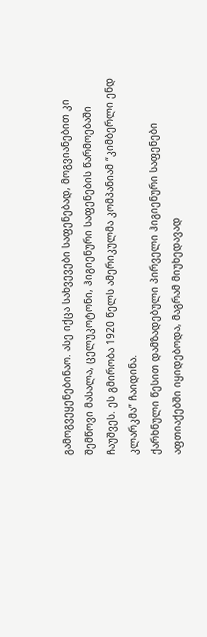გამოგვეყენებინაო. ასე იქცა სახვევები საფენებად, მოგვიანებით კი შემწოვი მასალა, ცელუკოტონი, ჰიგიენური საფენების წარმოებაში ჩაუშვეს. ეს გმირობა 1920 წელს ამერიკულმა კომპანიამ “კიმბერლი ენდ კლარკმა” ჩაიდინა.
ქარხნული წესით დამზადებული პირველი ჰიგიენური საფენები აფთიაქებში იყიდებოდა, მაგრამ მიუხედავად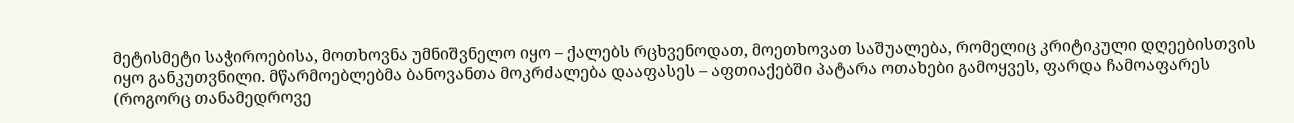მეტისმეტი საჭიროებისა, მოთხოვნა უმნიშვნელო იყო – ქალებს რცხვენოდათ, მოეთხოვათ საშუალება, რომელიც კრიტიკული დღეებისთვის იყო განკუთვნილი. მწარმოებლებმა ბანოვანთა მოკრძალება დააფასეს – აფთიაქებში პატარა ოთახები გამოყვეს, ფარდა ჩამოაფარეს (როგორც თანამედროვე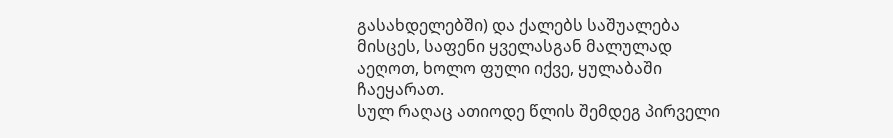გასახდელებში) და ქალებს საშუალება მისცეს, საფენი ყველასგან მალულად აეღოთ, ხოლო ფული იქვე, ყულაბაში ჩაეყარათ.
სულ რაღაც ათიოდე წლის შემდეგ პირველი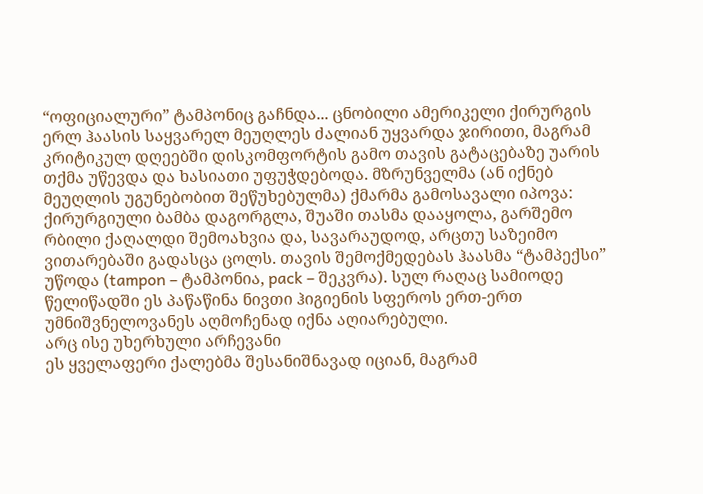“ოფიციალური” ტამპონიც გაჩნდა... ცნობილი ამერიკელი ქირურგის ერლ ჰაასის საყვარელ მეუღლეს ძალიან უყვარდა ჯირითი, მაგრამ კრიტიკულ დღეებში დისკომფორტის გამო თავის გატაცებაზე უარის თქმა უწევდა და ხასიათი უფუჭდებოდა. მზრუნველმა (ან იქნებ მეუღლის უგუნებობით შეწუხებულმა) ქმარმა გამოსავალი იპოვა: ქირურგიული ბამბა დაგორგლა, შუაში თასმა დააყოლა, გარშემო რბილი ქაღალდი შემოახვია და, სავარაუდოდ, არცთუ საზეიმო ვითარებაში გადასცა ცოლს. თავის შემოქმედებას ჰაასმა “ტამპექსი” უწოდა (tampon – ტამპონია, pack – შეკვრა). სულ რაღაც სამიოდე წელიწადში ეს პაწაწინა ნივთი ჰიგიენის სფეროს ერთ-ერთ უმნიშვნელოვანეს აღმოჩენად იქნა აღიარებული.
არც ისე უხერხული არჩევანი
ეს ყველაფერი ქალებმა შესანიშნავად იციან, მაგრამ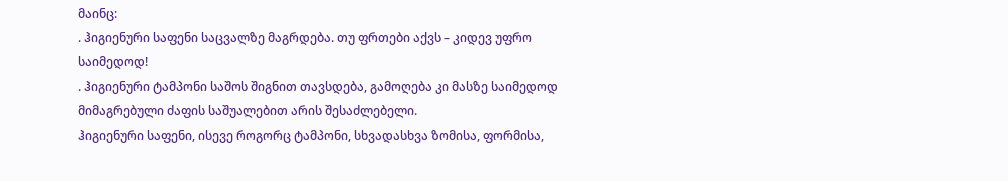მაინც:
. ჰიგიენური საფენი საცვალზე მაგრდება. თუ ფრთები აქვს – კიდევ უფრო საიმედოდ!
. ჰიგიენური ტამპონი საშოს შიგნით თავსდება, გამოღება კი მასზე საიმედოდ მიმაგრებული ძაფის საშუალებით არის შესაძლებელი.
ჰიგიენური საფენი, ისევე როგორც ტამპონი, სხვადასხვა ზომისა, ფორმისა,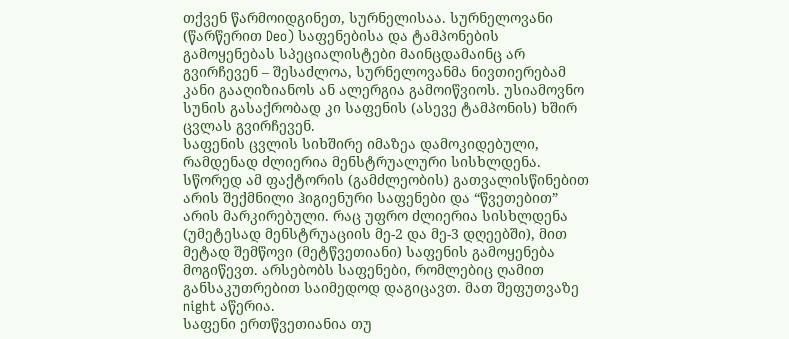თქვენ წარმოიდგინეთ, სურნელისაა. სურნელოვანი (წარწერით Deo) საფენებისა და ტამპონების გამოყენებას სპეციალისტები მაინცდამაინც არ გვირჩევენ – შესაძლოა, სურნელოვანმა ნივთიერებამ კანი გააღიზიანოს ან ალერგია გამოიწვიოს. უსიამოვნო სუნის გასაქრობად კი საფენის (ასევე ტამპონის) ხშირ ცვლას გვირჩევენ.
საფენის ცვლის სიხშირე იმაზეა დამოკიდებული, რამდენად ძლიერია მენსტრუალური სისხლდენა. სწორედ ამ ფაქტორის (გამძლეობის) გათვალისწინებით არის შექმნილი ჰიგიენური საფენები და “წვეთებით” არის მარკირებული. რაც უფრო ძლიერია სისხლდენა (უმეტესად მენსტრუაციის მე-2 და მე-3 დღეებში), მით მეტად შემწოვი (მეტწვეთიანი) საფენის გამოყენება მოგიწევთ. არსებობს საფენები, რომლებიც ღამით განსაკუთრებით საიმედოდ დაგიცავთ. მათ შეფუთვაზე night აწერია.
საფენი ერთწვეთიანია თუ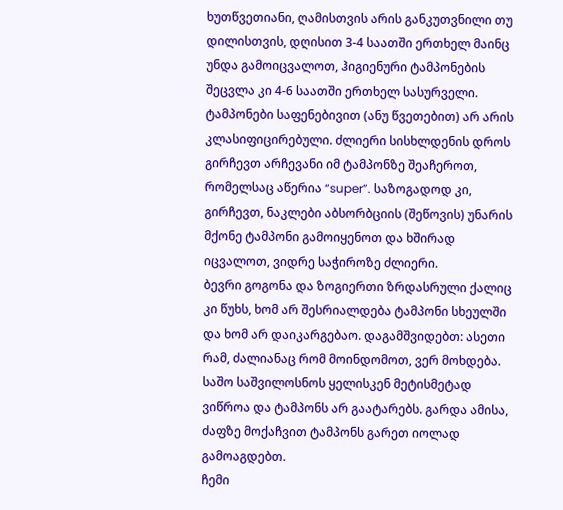ხუთწვეთიანი, ღამისთვის არის განკუთვნილი თუ დილისთვის, დღისით 3-4 საათში ერთხელ მაინც უნდა გამოიცვალოთ, ჰიგიენური ტამპონების შეცვლა კი 4-6 საათში ერთხელ სასურველი.
ტამპონები საფენებივით (ანუ წვეთებით) არ არის კლასიფიცირებული. ძლიერი სისხლდენის დროს გირჩევთ არჩევანი იმ ტამპონზე შეაჩეროთ, რომელსაც აწერია “super”. საზოგადოდ კი, გირჩევთ, ნაკლები აბსორბციის (შეწოვის) უნარის მქონე ტამპონი გამოიყენოთ და ხშირად იცვალოთ, ვიდრე საჭიროზე ძლიერი.
ბევრი გოგონა და ზოგიერთი ზრდასრული ქალიც კი წუხს, ხომ არ შესრიალდება ტამპონი სხეულში და ხომ არ დაიკარგებაო. დაგამშვიდებთ: ასეთი რამ, ძალიანაც რომ მოინდომოთ, ვერ მოხდება. საშო საშვილოსნოს ყელისკენ მეტისმეტად ვიწროა და ტამპონს არ გაატარებს. გარდა ამისა, ძაფზე მოქაჩვით ტამპონს გარეთ იოლად გამოაგდებთ.
ჩემი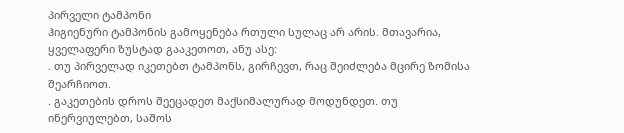პირველი ტამპონი
ჰიგიენური ტამპონის გამოყენება რთული სულაც არ არის. მთავარია, ყველაფერი ზუსტად გააკეთოთ, ანუ ასე:
. თუ პირველად იკეთებთ ტამპონს, გირჩევთ, რაც შეიძლება მცირე ზომისა შეარჩიოთ.
. გაკეთების დროს შეეცადეთ მაქსიმალურად მოდუნდეთ. თუ ინერვიულებთ, საშოს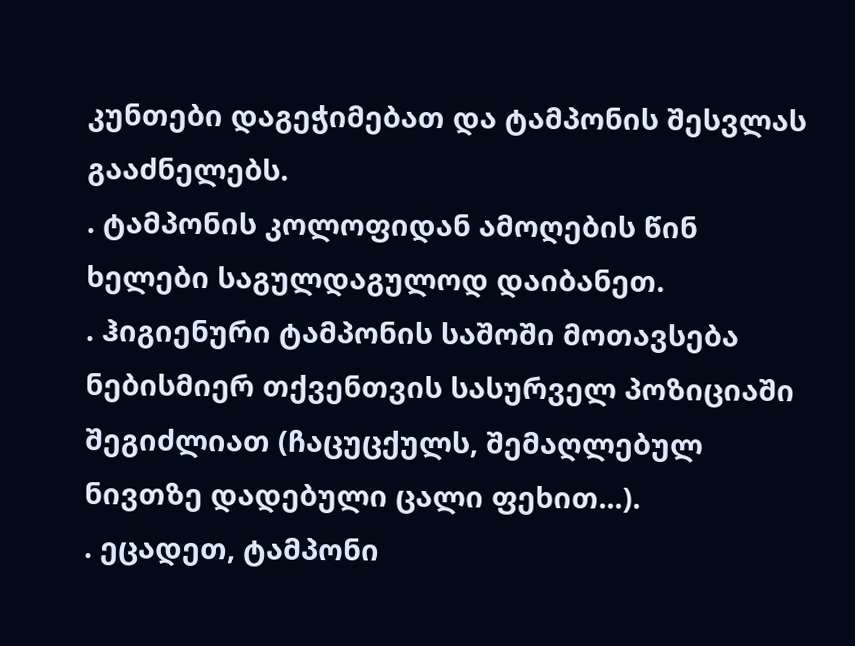კუნთები დაგეჭიმებათ და ტამპონის შესვლას გააძნელებს.
. ტამპონის კოლოფიდან ამოღების წინ ხელები საგულდაგულოდ დაიბანეთ.
. ჰიგიენური ტამპონის საშოში მოთავსება ნებისმიერ თქვენთვის სასურველ პოზიციაში შეგიძლიათ (ჩაცუცქულს, შემაღლებულ ნივთზე დადებული ცალი ფეხით...).
. ეცადეთ, ტამპონი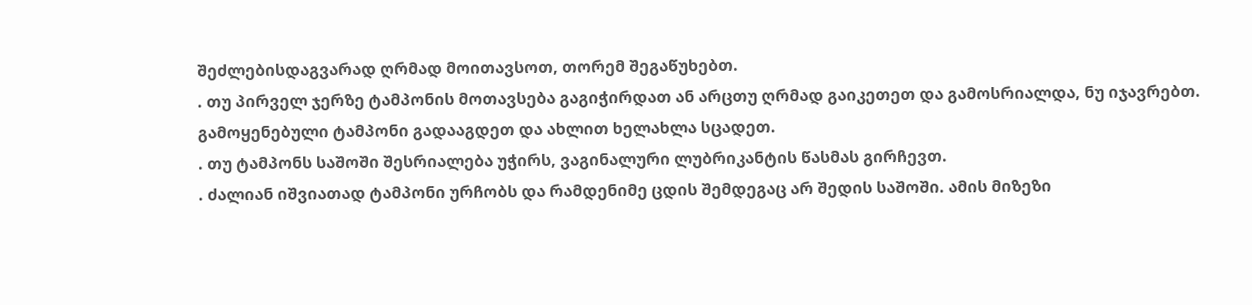შეძლებისდაგვარად ღრმად მოითავსოთ, თორემ შეგაწუხებთ.
. თუ პირველ ჯერზე ტამპონის მოთავსება გაგიჭირდათ ან არცთუ ღრმად გაიკეთეთ და გამოსრიალდა, ნუ იჯავრებთ. გამოყენებული ტამპონი გადააგდეთ და ახლით ხელახლა სცადეთ.
. თუ ტამპონს საშოში შესრიალება უჭირს, ვაგინალური ლუბრიკანტის წასმას გირჩევთ.
. ძალიან იშვიათად ტამპონი ურჩობს და რამდენიმე ცდის შემდეგაც არ შედის საშოში. ამის მიზეზი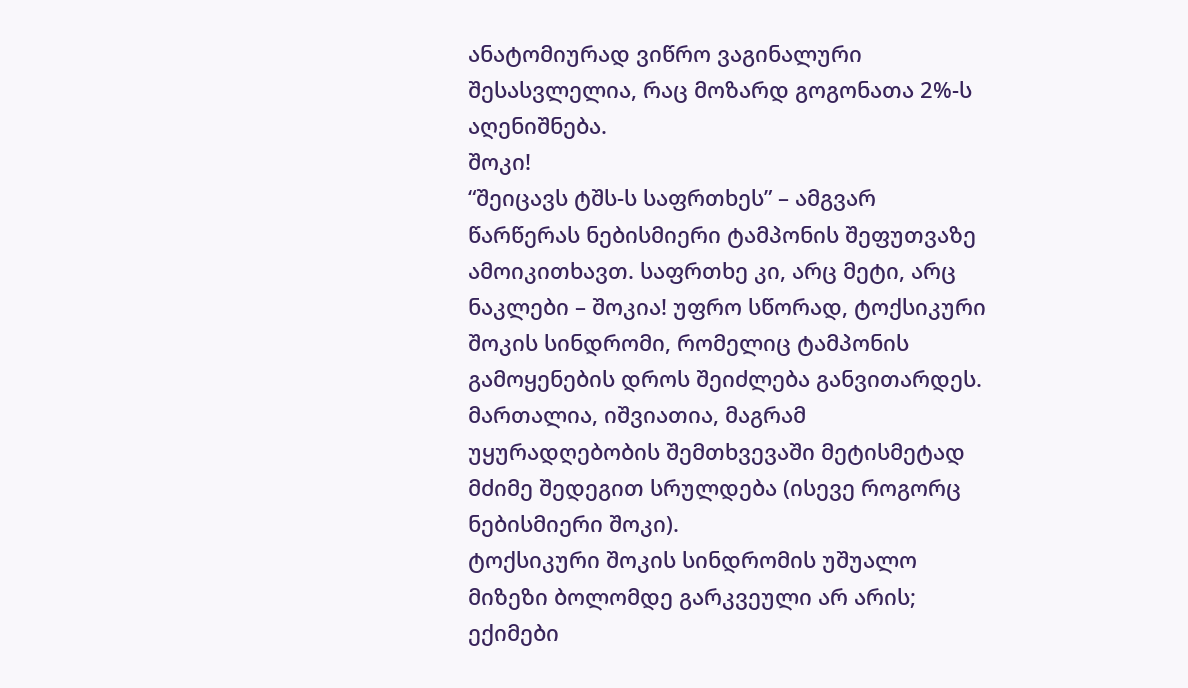ანატომიურად ვიწრო ვაგინალური შესასვლელია, რაც მოზარდ გოგონათა 2%-ს აღენიშნება.
შოკი!
“შეიცავს ტშს-ს საფრთხეს” – ამგვარ წარწერას ნებისმიერი ტამპონის შეფუთვაზე ამოიკითხავთ. საფრთხე კი, არც მეტი, არც ნაკლები – შოკია! უფრო სწორად, ტოქსიკური შოკის სინდრომი, რომელიც ტამპონის გამოყენების დროს შეიძლება განვითარდეს. მართალია, იშვიათია, მაგრამ უყურადღებობის შემთხვევაში მეტისმეტად მძიმე შედეგით სრულდება (ისევე როგორც ნებისმიერი შოკი).
ტოქსიკური შოკის სინდრომის უშუალო მიზეზი ბოლომდე გარკვეული არ არის; ექიმები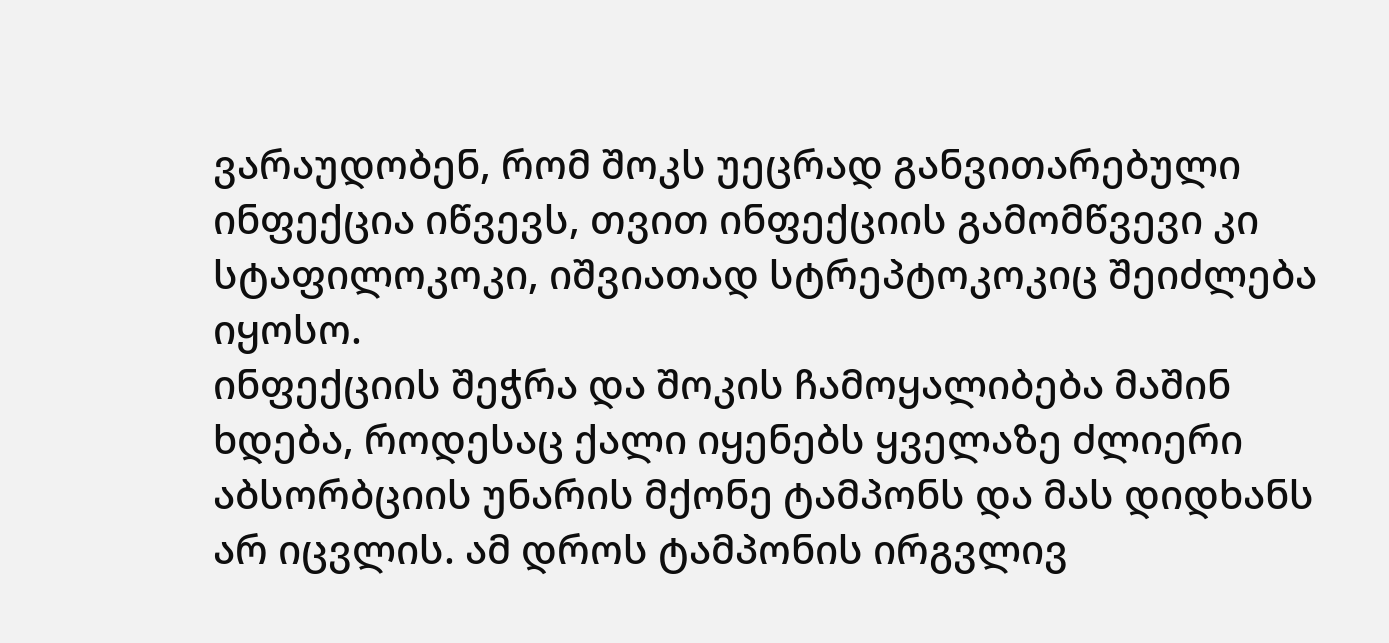ვარაუდობენ, რომ შოკს უეცრად განვითარებული ინფექცია იწვევს, თვით ინფექციის გამომწვევი კი სტაფილოკოკი, იშვიათად სტრეპტოკოკიც შეიძლება იყოსო.
ინფექციის შეჭრა და შოკის ჩამოყალიბება მაშინ ხდება, როდესაც ქალი იყენებს ყველაზე ძლიერი აბსორბციის უნარის მქონე ტამპონს და მას დიდხანს არ იცვლის. ამ დროს ტამპონის ირგვლივ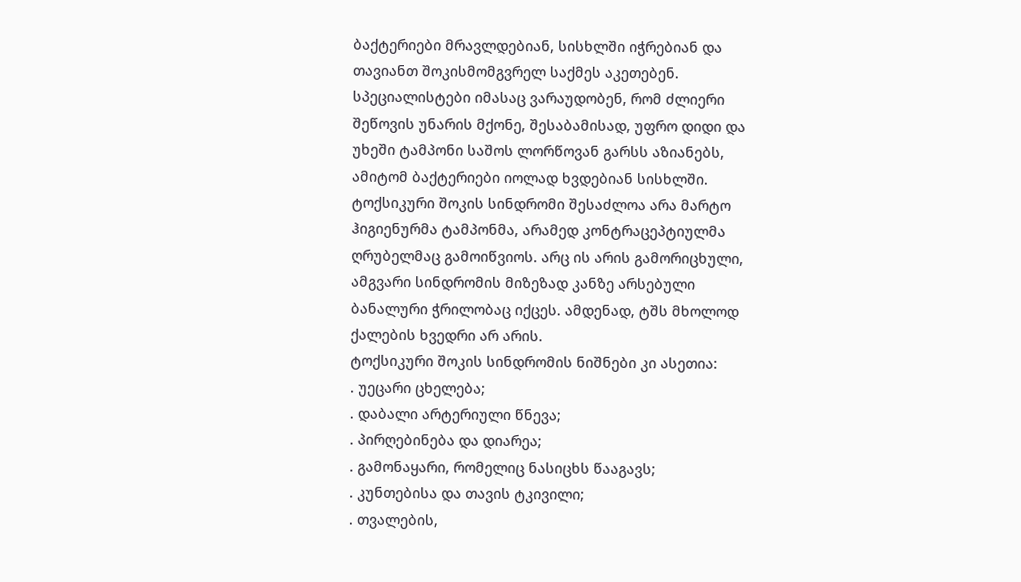ბაქტერიები მრავლდებიან, სისხლში იჭრებიან და თავიანთ შოკისმომგვრელ საქმეს აკეთებენ. სპეციალისტები იმასაც ვარაუდობენ, რომ ძლიერი შეწოვის უნარის მქონე, შესაბამისად, უფრო დიდი და უხეში ტამპონი საშოს ლორწოვან გარსს აზიანებს, ამიტომ ბაქტერიები იოლად ხვდებიან სისხლში.
ტოქსიკური შოკის სინდრომი შესაძლოა არა მარტო ჰიგიენურმა ტამპონმა, არამედ კონტრაცეპტიულმა ღრუბელმაც გამოიწვიოს. არც ის არის გამორიცხული, ამგვარი სინდრომის მიზეზად კანზე არსებული ბანალური ჭრილობაც იქცეს. ამდენად, ტშს მხოლოდ ქალების ხვედრი არ არის.
ტოქსიკური შოკის სინდრომის ნიშნები კი ასეთია:
. უეცარი ცხელება;
. დაბალი არტერიული წნევა;
. პირღებინება და დიარეა;
. გამონაყარი, რომელიც ნასიცხს წააგავს;
. კუნთებისა და თავის ტკივილი;
. თვალების,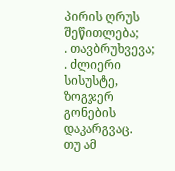პირის ღრუს შეწითლება;
. თავბრუხვევა;
. ძლიერი სისუსტე, ზოგჯერ გონების დაკარგვაც.
თუ ამ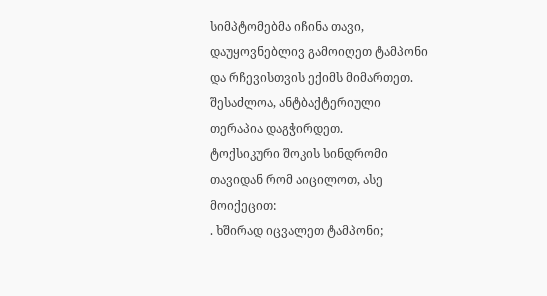სიმპტომებმა იჩინა თავი, დაუყოვნებლივ გამოიღეთ ტამპონი და რჩევისთვის ექიმს მიმართეთ. შესაძლოა, ანტბაქტერიული თერაპია დაგჭირდეთ.
ტოქსიკური შოკის სინდრომი თავიდან რომ აიცილოთ, ასე მოიქეცით:
. ხშირად იცვალეთ ტამპონი;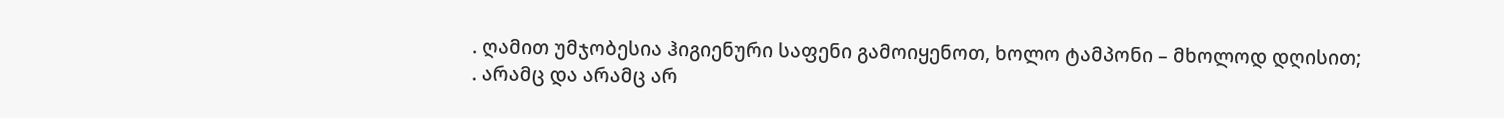. ღამით უმჯობესია ჰიგიენური საფენი გამოიყენოთ, ხოლო ტამპონი – მხოლოდ დღისით;
. არამც და არამც არ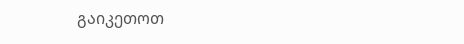გაიკეთოთ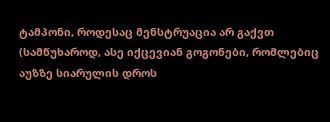ტამპონი, როდესაც მენსტრუაცია არ გაქვთ (სამწუხაროდ, ასე იქცევიან გოგონები, რომლებიც აუზზე სიარულის დროს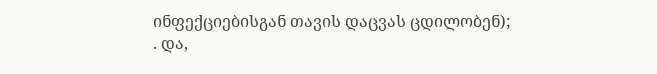ინფექციებისგან თავის დაცვას ცდილობენ);
. და,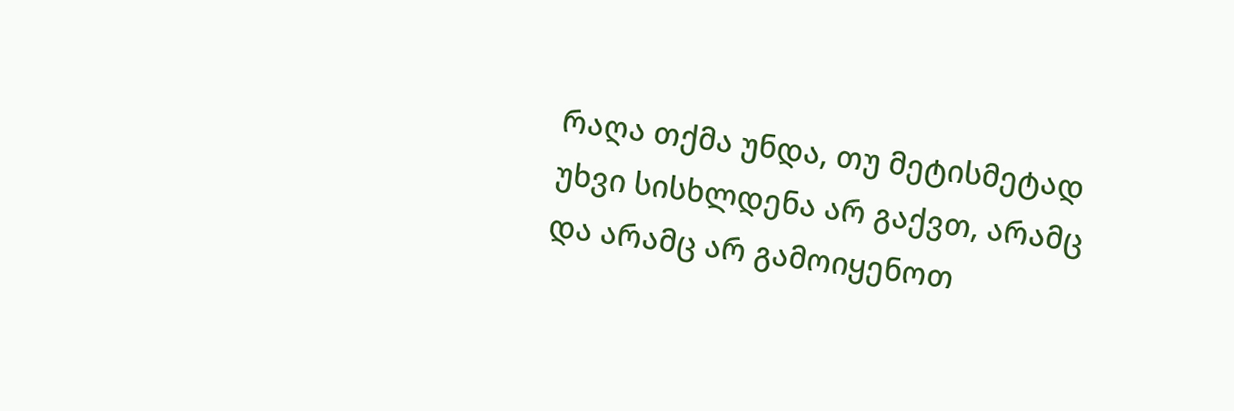რაღა თქმა უნდა, თუ მეტისმეტად უხვი სისხლდენა არ გაქვთ, არამც და არამც არ გამოიყენოთ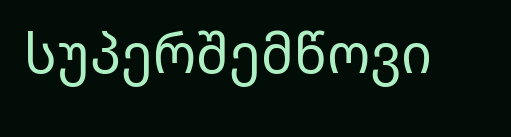სუპერშემწოვი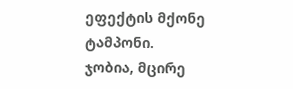ეფექტის მქონე ტამპონი. ჯობია, მცირე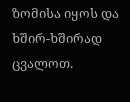ზომისა იყოს და ხშირ-ხშირად ცვალოთ.